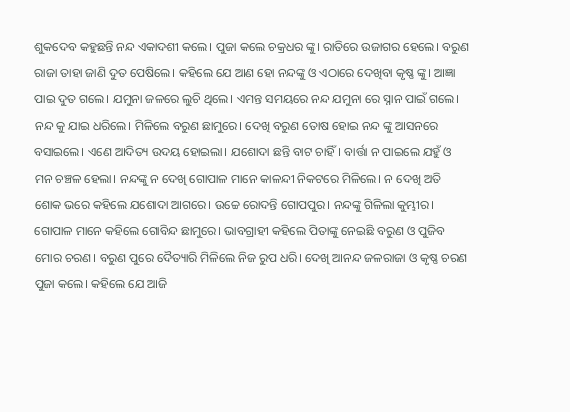ଶୁକଦେବ କହୁଛନ୍ତି ନନ୍ଦ ଏକାଦଶୀ କଲେ। ପୁଜା କଲେ ଚକ୍ରଧର ଙ୍କୁ। ରାତିରେ ଉଜାଗର ହେଲେ। ବରୁଣ ରାଜା ତାହା ଜାଣି ଦୁତ ପେଷିଲେ। କହିଲେ ଯେ ଆଣ ହୋ ନନ୍ଦଙ୍କୁ ଓ ଏଠାରେ ଦେଖିବା କୃଷ୍ଣ ଙ୍କୁ। ଆଜ୍ଞା ପାଇ ଦୁତ ଗଲେ। ଯମୁନା ଜଳରେ ଲୁଚି ଥିଲେ। ଏମନ୍ତ ସମୟରେ ନନ୍ଦ ଯମୁନା ରେ ସ୍ନାନ ପାଇଁ ଗଲେ। ନନ୍ଦ କୁ ଯାଇ ଧରିଲେ। ମିଳିଲେ ବରୁଣ ଛାମୁରେ। ଦେଖି ବରୁଣ ତୋଷ ହୋଇ ନନ୍ଦ ଙ୍କୁ ଆସନରେ ବସାଇଲେ। ଏଣେ ଆଦିତ୍ୟ ଉଦୟ ହୋଇଲା। ଯଶୋଦା ଛନ୍ତି ବାଟ ଚାହିଁ। ବାର୍ତ୍ତା ନ ପାଇଲେ ଯହୁଁ ଓ ମନ ଚଞ୍ଚଳ ହେଲା। ନନ୍ଦଙ୍କୁ ନ ଦେଖି ଗୋପାଳ ମାନେ କାଳନ୍ଦୀ ନିକଟରେ ମିଳିଲେ। ନ ଦେଖି ଅତି ଶୋକ ଭରେ କହିଲେ ଯଶୋଦା ଆଗରେ। ଉଚ୍ଚେ ରୋଦନ୍ତି ଗୋପପୁର। ନନ୍ଦଙ୍କୁ ଗିଳିଲା କୁମ୍ଭୀର। ଗୋପାଳ ମାନେ କହିଲେ ଗୋବିନ୍ଦ ଛାମୁରେ। ଭାବଗ୍ରାହୀ କହିଲେ ପିତାଙ୍କୁ ନେଇଛି ବରୁଣ ଓ ପୁଜିବ ମୋର ଚରଣ। ବରୁଣ ପୁରେ ଦୈତ୍ୟାରି ମିଳିଲେ ନିଜ ରୁପ ଧରି। ଦେଖି ଆନନ୍ଦ ଜଳରାଜା ଓ କୃଷ୍ଣ ଚରଣ ପୁଜା କଲେ। କହିଲେ ଯେ ଆଜି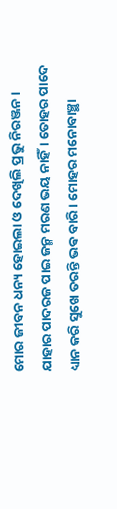ମୋର ଜୀବନ ଧନ୍ୟ ହୋଇଲା ଓ ଦେଖିଲି ପ୍ରଭୁ ନିରଞ୍ଜନ। ଯାହାର ପାଦରଜ ପାଇ ଜନ୍ମ ମରଣ ଭୟ ନାହିଁ। ତୋହର ପାଦେ ଧ୍ୟାନ କରି ସୁଖେ ତରନ୍ତି ଭଵ ବାରି। ମୋହର ମନୋବାଞ୍ଛା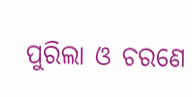ପୁରିଲା ଓ ଚରଣେ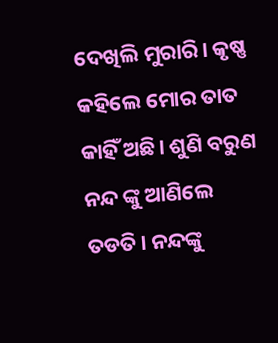ଦେଖିଲି ମୁରାରି। କୃଷ୍ଣ କହିଲେ ମୋର ତାତ କାହିଁ ଅଛି। ଶୁଣି ବରୁଣ ନନ୍ଦ ଙ୍କୁ ଆଣିଲେ ତଡତି। ନନ୍ଦଙ୍କୁ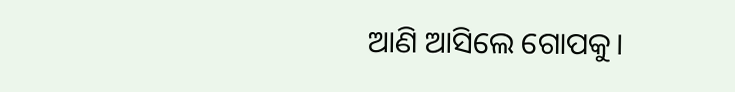ଆଣି ଆସିଲେ ଗୋପକୁ।